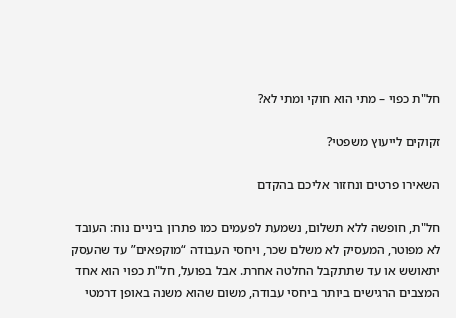חל"ת כפוי – מתי הוא חוקי ומתי לא?

זקוקים לייעוץ משפטי?

השאירו פרטים ונחזור אליכם בהקדם

חל"ת, חופשה ללא תשלום, נשמעת לפעמים כמו פתרון ביניים נוח: העובד לא מפוטר, המעסיק לא משלם שכר, ויחסי העבודה “מוקפאים” עד שהעסק יתאושש או עד שתתקבל החלטה אחרת. אבל בפועל, חל"ת כפוי הוא אחד המצבים הרגישים ביותר ביחסי עבודה, משום שהוא משנה באופן דרמטי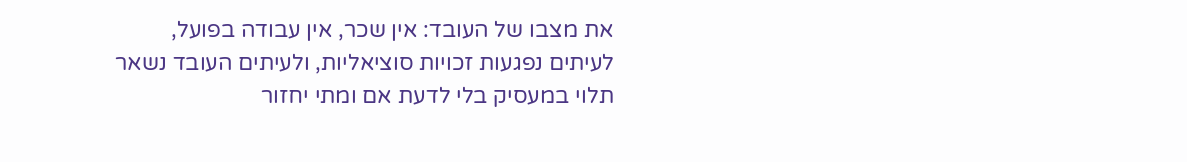את מצבו של העובד: אין שכר, אין עבודה בפועל, לעיתים נפגעות זכויות סוציאליות, ולעיתים העובד נשאר תלוי במעסיק בלי לדעת אם ומתי יחזור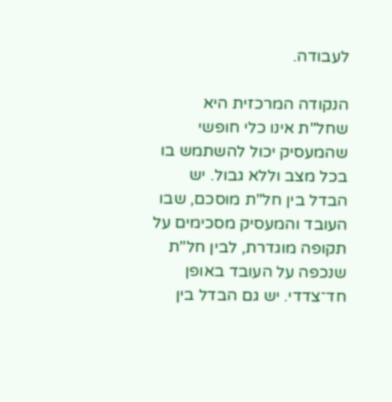לעבודה.

הנקודה המרכזית היא שחל"ת אינו כלי חופשי שהמעסיק יכול להשתמש בו בכל מצב וללא גבול. יש הבדל בין חל"ת מוסכם, שבו העובד והמעסיק מסכימים על תקופה מוגדרת, לבין חל"ת שנכפה על העובד באופן חד־צדדי. יש גם הבדל בין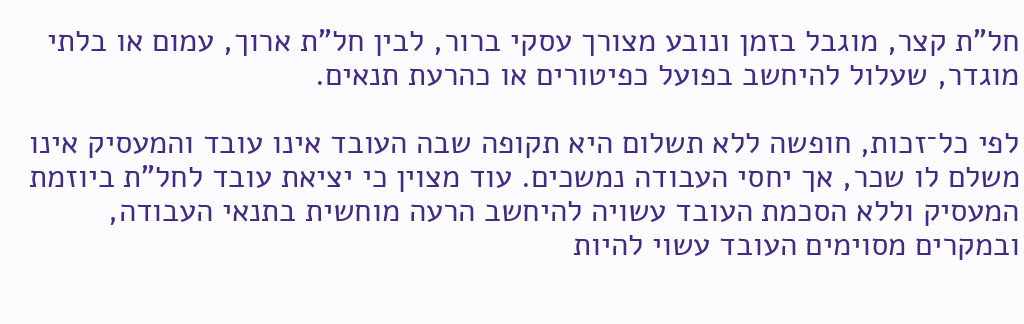חל"ת קצר, מוגבל בזמן ונובע מצורך עסקי ברור, לבין חל"ת ארוך, עמום או בלתי מוגדר, שעלול להיחשב בפועל כפיטורים או כהרעת תנאים.

לפי כל־זכות, חופשה ללא תשלום היא תקופה שבה העובד אינו עובד והמעסיק אינו משלם לו שכר, אך יחסי העבודה נמשכים. עוד מצוין כי יציאת עובד לחל"ת ביוזמת המעסיק וללא הסכמת העובד עשויה להיחשב הרעה מוחשית בתנאי העבודה, ובמקרים מסוימים העובד עשוי להיות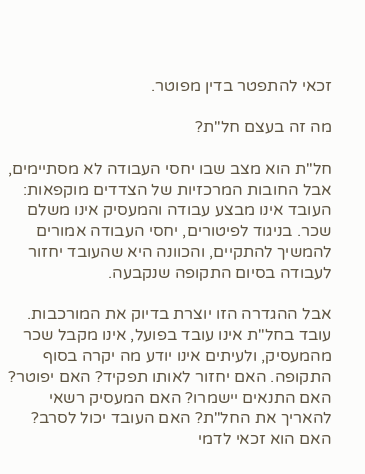זכאי להתפטר בדין מפוטר.

מה זה בעצם חל"ת?

חל"ת הוא מצב שבו יחסי העבודה לא מסתיימים, אבל החובות המרכזיות של הצדדים מוקפאות: העובד אינו מבצע עבודה והמעסיק אינו משלם שכר. בניגוד לפיטורים, יחסי העבודה אמורים להמשיך להתקיים, והכוונה היא שהעובד יחזור לעבודה בסיום התקופה שנקבעה.

אבל ההגדרה הזו יוצרת בדיוק את המורכבות. עובד בחל"ת אינו עובד בפועל, אינו מקבל שכר מהמעסיק, ולעיתים אינו יודע מה יקרה בסוף התקופה. האם יחזור לאותו תפקיד? האם יפוטר? האם התנאים יישמרו? האם המעסיק רשאי להאריך את החל"ת? האם העובד יכול לסרב? האם הוא זכאי לדמי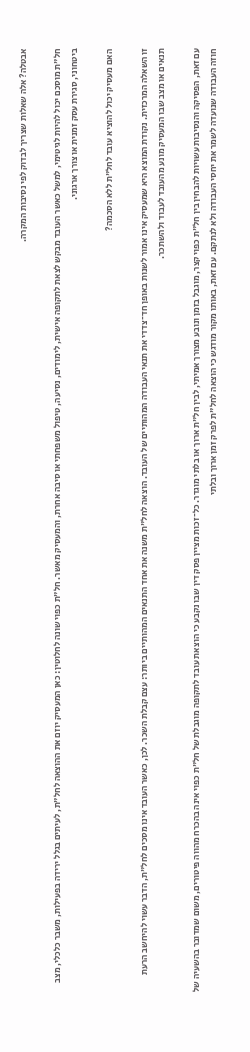אבטלה? אלה שאלות שצריך לבדוק לפי נסיבות המקרה.

חל"ת מוסכם יכול להיות לגיטימי, למשל כאשר העובד מבקש לצאת לתקופה אישית, לימודים, נסיעה, טיפול משפחתי או סיבה אחרת, והמעסיק מאשר. חל"ת כפוי שונה לחלוטין: כאן המעסיק יוזם את ההוצאה לחל"ת, לעיתים בגלל ירידה בפעילות, משבר כלכלי, מצב ביטחוני, סגירת עסק זמנית או צורך ארגוני.

האם מעסיק יכול להוציא עובד לחל"ת ללא הסכמה?

זו השאלה המרכזית. נקודת המוצא היא שמעסיק אינו אמור לשנות באופן חד־צדדי את תנאי העבודה המהותיים של העובד. הוצאה לחל"ת משנה את אחד התנאים המהותיים ביותר: עצם קבלת השכר. לכן, כאשר העובד אינו מסכים לחל"ת, הדבר עשוי להיחשב הרעת תנאים או מצב שבו המעסיק מונע מהעובד לעבוד ולהשתכר.

עם זאת, הפסיקה והנסיבות עשויות להבחין בין חל"ת כפוי קצר, מוגבל בזמן ונובע מצורך אמיתי, לבין חל"ת ארוך או בלתי מוגדר. כל־זכות מציין פסק דין שבו נקבע כי הוצאת עובד לתקופה מוגבלת של חל"ת כפוי אינה בהכרח מהווה פיטורים, משום שמדובר בהשעיה של חוזה העבודה שנועדה לשמר את יחסי העבודה ולא לנתקם. עם זאת, באותו מקור מודגש כי הוצאה לחל"ת לפרק זמן ארוך ובלתי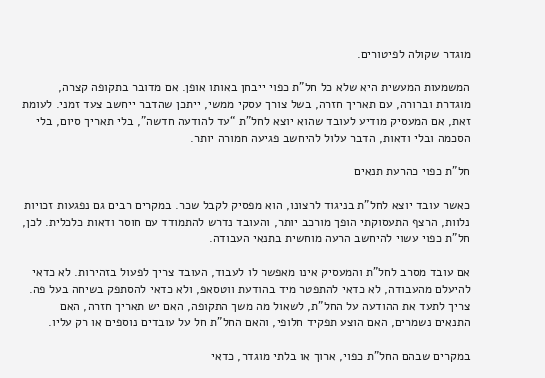מוגדר שקולה לפיטורים.

המשמעות המעשית היא שלא כל חל"ת כפוי ייבחן באותו אופן. אם מדובר בתקופה קצרה, מוגדרת וברורה, עם תאריך חזרה, בשל צורך עסקי ממשי, ייתכן שהדבר ייחשב צעד זמני. לעומת זאת, אם המעסיק מודיע לעובד שהוא יוצא לחל"ת “עד להודעה חדשה”, בלי תאריך סיום, בלי הסכמה ובלי ודאות, הדבר עלול להיחשב פגיעה חמורה יותר.

חל"ת כפוי כהרעת תנאים

כאשר עובד יוצא לחל"ת בניגוד לרצונו, הוא מפסיק לקבל שכר. במקרים רבים גם נפגעות זכויות נלוות, הרצף התעסוקתי הופך מורכב יותר, והעובד נדרש להתמודד עם חוסר ודאות כלכלית. לכן, חל"ת כפוי עשוי להיחשב הרעה מוחשית בתנאי העבודה.

אם עובד מסרב לחל"ת והמעסיק אינו מאפשר לו לעבוד, העובד צריך לפעול בזהירות. לא כדאי להיעלם מהעבודה, לא כדאי להתפטר מיד בהודעת ווטסאפ, ולא כדאי להסתפק בשיחה בעל פה. צריך לתעד את ההודעה על החל"ת, לשאול מה משך התקופה, האם יש תאריך חזרה, האם התנאים נשמרים, האם הוצע תפקיד חלופי, והאם החל"ת חל על עובדים נוספים או רק עליו.

במקרים שבהם החל"ת כפוי, ארוך או בלתי מוגדר, כדאי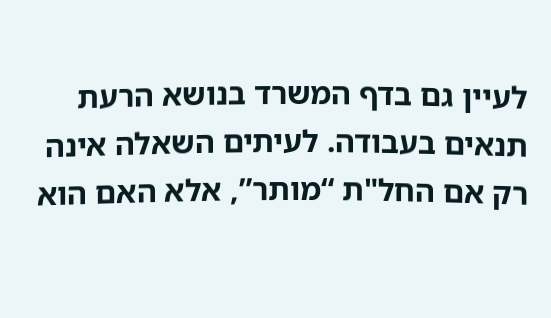לעיין גם בדף המשרד בנושא הרעת תנאים בעבודה. לעיתים השאלה אינה רק אם החל"ת “מותר”, אלא האם הוא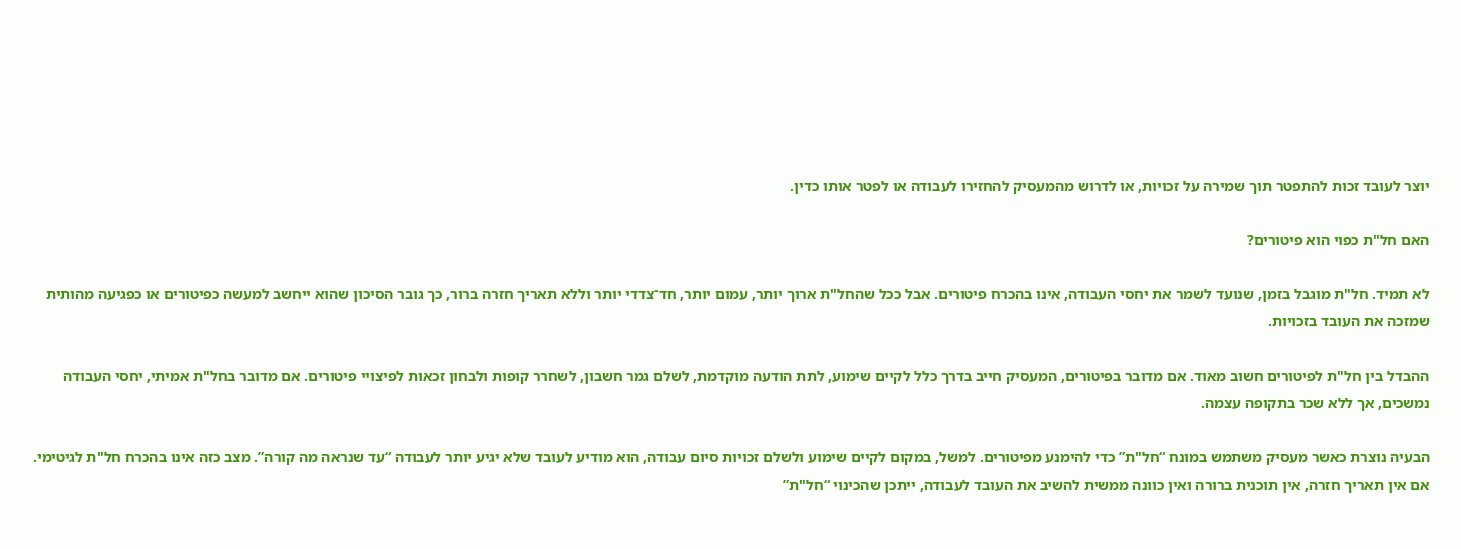יוצר לעובד זכות להתפטר תוך שמירה על זכויות, או לדרוש מהמעסיק להחזירו לעבודה או לפטר אותו כדין.

האם חל"ת כפוי הוא פיטורים?

לא תמיד. חל"ת מוגבל בזמן, שנועד לשמר את יחסי העבודה, אינו בהכרח פיטורים. אבל ככל שהחל"ת ארוך יותר, עמום יותר, חד־צדדי יותר וללא תאריך חזרה ברור, כך גובר הסיכון שהוא ייחשב למעשה כפיטורים או כפגיעה מהותית שמזכה את העובד בזכויות.

ההבדל בין חל"ת לפיטורים חשוב מאוד. אם מדובר בפיטורים, המעסיק חייב בדרך כלל לקיים שימוע, לתת הודעה מוקדמת, לשלם גמר חשבון, לשחרר קופות ולבחון זכאות לפיצויי פיטורים. אם מדובר בחל"ת אמיתי, יחסי העבודה נמשכים, אך ללא שכר בתקופה עצמה.

הבעיה נוצרת כאשר מעסיק משתמש במונח “חל"ת” כדי להימנע מפיטורים. למשל, במקום לקיים שימוע ולשלם זכויות סיום עבודה, הוא מודיע לעובד שלא יגיע יותר לעבודה “עד שנראה מה קורה”. מצב כזה אינו בהכרח חל"ת לגיטימי. אם אין תאריך חזרה, אין תוכנית ברורה ואין כוונה ממשית להשיב את העובד לעבודה, ייתכן שהכינוי “חל"ת”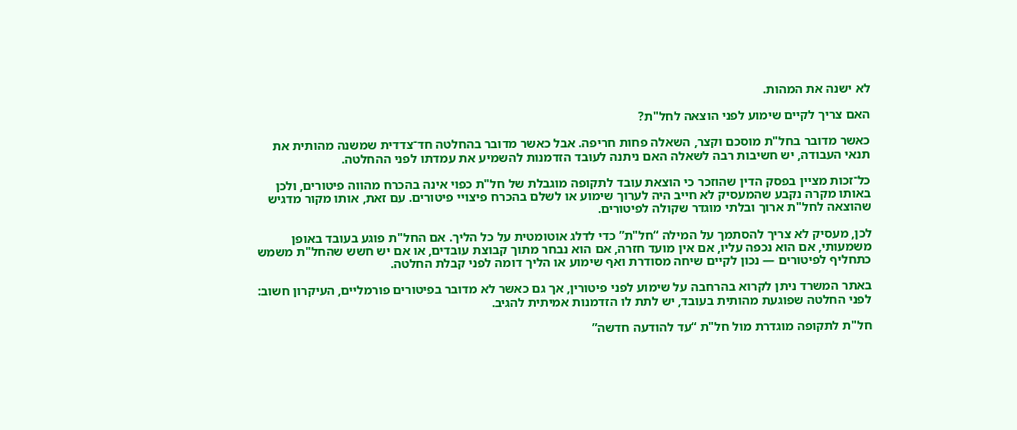לא ישנה את המהות.

האם צריך לקיים שימוע לפני הוצאה לחל"ת?

כאשר מדובר בחל"ת מוסכם וקצר, השאלה פחות חריפה. אבל כאשר מדובר בהחלטה חד־צדדית שמשנה מהותית את תנאי העבודה, יש חשיבות רבה לשאלה האם ניתנה לעובד הזדמנות להשמיע את עמדתו לפני ההחלטה.

כל־זכות מציין בפסק הדין שהוזכר כי הוצאת עובד לתקופה מוגבלת של חל"ת כפוי אינה בהכרח מהווה פיטורים, ולכן באותו מקרה נקבע שהמעסיק לא חייב היה לערוך שימוע או לשלם בהכרח פיצויי פיטורים. עם זאת, אותו מקור מדגיש שהוצאה לחל"ת ארוך ובלתי מוגדר שקולה לפיטורים.

לכן, מעסיק לא צריך להסתמך על המילה “חל"ת” כדי לדלג אוטומטית על כל הליך. אם החל"ת פוגע בעובד באופן משמעותי, אם הוא נכפה עליו, אם אין מועד חזרה, אם הוא נבחר מתוך קבוצת עובדים, או אם יש חשש שהחל"ת משמש כתחליף לפיטורים — נכון לקיים שיחה מסודרת ואף שימוע או הליך דומה לפני קבלת החלטה.

באתר המשרד ניתן לקרוא בהרחבה על שימוע לפני פיטורין, אך גם כאשר לא מדובר בפיטורים פורמליים, העיקרון חשוב: לפני החלטה שפוגעת מהותית בעובד, יש לתת לו הזדמנות אמיתית להגיב.

חל"ת לתקופה מוגדרת מול חל"ת “עד להודעה חדשה”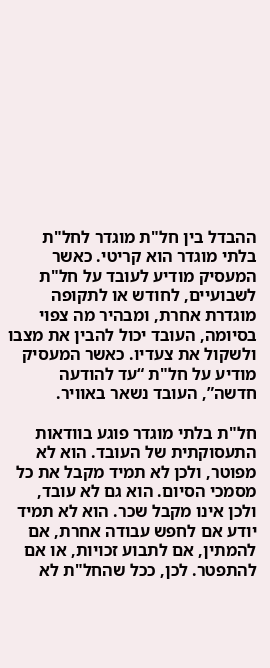ההבדל בין חל"ת מוגדר לחל"ת בלתי מוגדר הוא קריטי. כאשר המעסיק מודיע לעובד על חל"ת לשבועיים, לחודש או לתקופה מוגדרת אחרת, ומבהיר מה צפוי בסיומה, העובד יכול להבין את מצבו ולשקול את צעדיו. כאשר המעסיק מודיע על חל"ת “עד להודעה חדשה”, העובד נשאר באוויר.

חל"ת בלתי מוגדר פוגע בוודאות התעסוקתית של העובד. הוא לא מפוטר, ולכן לא תמיד מקבל את כל מסמכי הסיום. הוא גם לא עובד, ולכן אינו מקבל שכר. הוא לא תמיד יודע אם לחפש עבודה אחרת, אם להמתין, אם לתבוע זכויות, או אם להתפטר. לכן, ככל שהחל"ת לא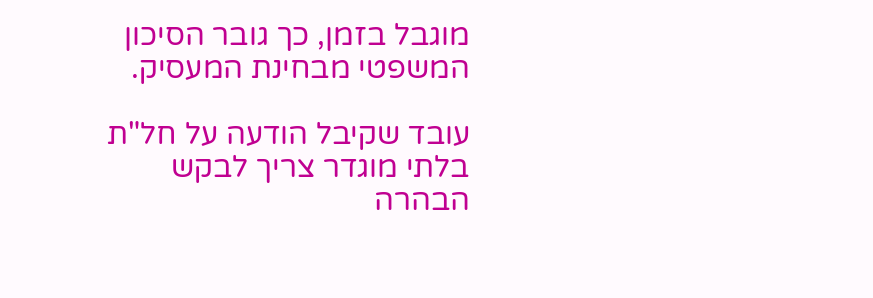מוגבל בזמן, כך גובר הסיכון המשפטי מבחינת המעסיק.

עובד שקיבל הודעה על חל"ת בלתי מוגדר צריך לבקש הבהרה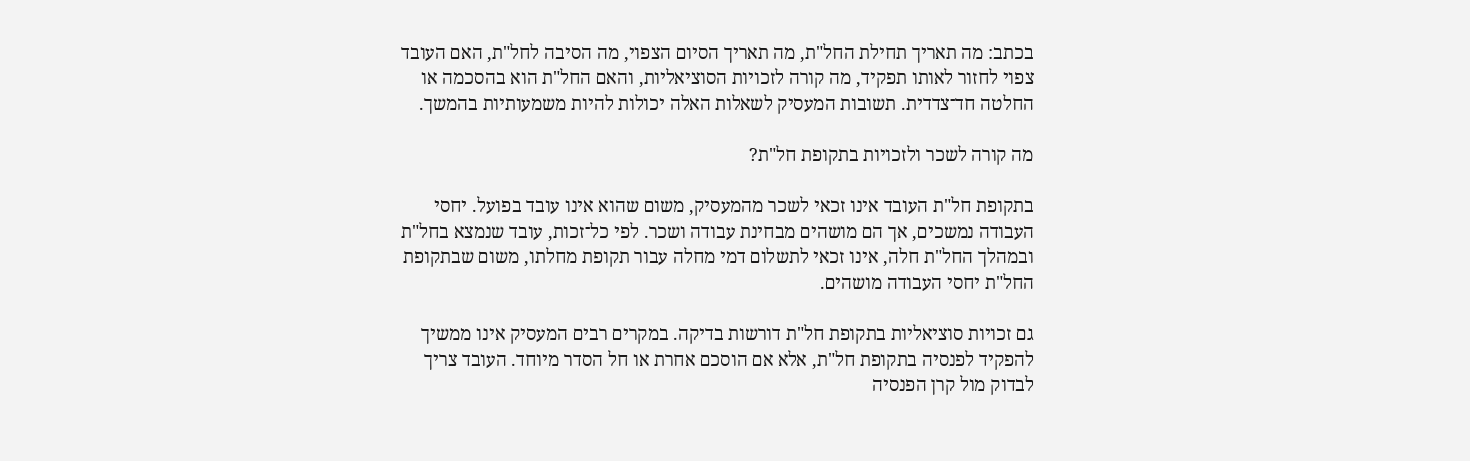בכתב: מה תאריך תחילת החל"ת, מה תאריך הסיום הצפוי, מה הסיבה לחל"ת, האם העובד צפוי לחזור לאותו תפקיד, מה קורה לזכויות הסוציאליות, והאם החל"ת הוא בהסכמה או החלטה חד־צדדית. תשובות המעסיק לשאלות האלה יכולות להיות משמעותיות בהמשך.

מה קורה לשכר ולזכויות בתקופת חל"ת?

בתקופת חל"ת העובד אינו זכאי לשכר מהמעסיק, משום שהוא אינו עובד בפועל. יחסי העבודה נמשכים, אך הם מושהים מבחינת עבודה ושכר. לפי כל־זכות, עובד שנמצא בחל"ת ובמהלך החל"ת חלה, אינו זכאי לתשלום דמי מחלה עבור תקופת מחלתו, משום שבתקופת החל"ת יחסי העבודה מושהים.

גם זכויות סוציאליות בתקופת חל"ת דורשות בדיקה. במקרים רבים המעסיק אינו ממשיך להפקיד לפנסיה בתקופת חל"ת, אלא אם הוסכם אחרת או חל הסדר מיוחד. העובד צריך לבדוק מול קרן הפנסיה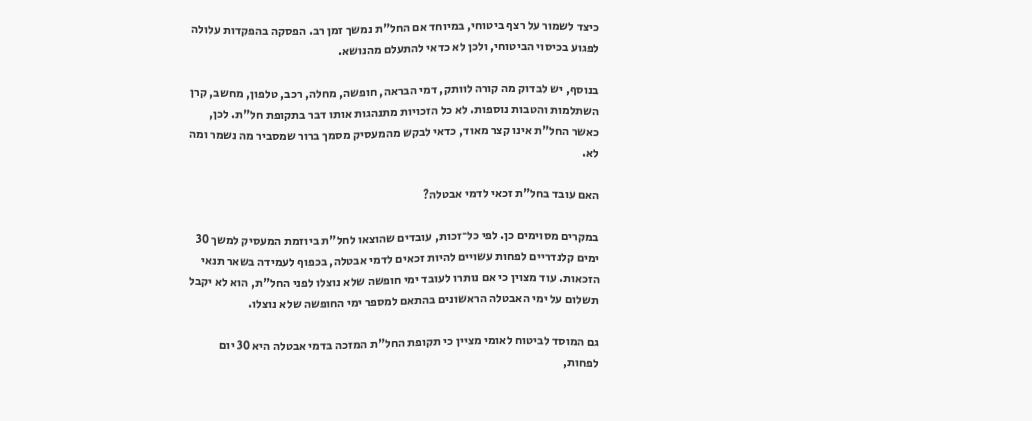כיצד לשמור על רצף ביטוחי, במיוחד אם החל"ת נמשך זמן רב. הפסקה בהפקדות עלולה לפגוע בכיסוי הביטוחי, ולכן לא כדאי להתעלם מהנושא.

בנוסף, יש לבדוק מה קורה לוותק, דמי הבראה, חופשה, מחלה, רכב, טלפון, מחשב, קרן השתלמות והטבות נוספות. לא כל הזכויות מתנהגות אותו דבר בתקופת חל"ת. לכן, כאשר החל"ת אינו קצר מאוד, כדאי לבקש מהמעסיק מסמך ברור שמסביר מה נשמר ומה לא.

האם עובד בחל"ת זכאי לדמי אבטלה?

במקרים מסוימים כן. לפי כל־זכות, עובדים שהוצאו לחל"ת ביוזמת המעסיק למשך 30 ימים קלנדריים לפחות עשויים להיות זכאים לדמי אבטלה, בכפוף לעמידה בשאר תנאי הזכאות. עוד מצוין כי אם נותרו לעובד ימי חופשה שלא נוצלו לפני החל"ת, הוא לא יקבל תשלום על ימי האבטלה הראשונים בהתאם למספר ימי החופשה שלא נוצלו.

גם המוסד לביטוח לאומי מציין כי תקופת החל"ת המזכה בדמי אבטלה היא 30 יום לפחות,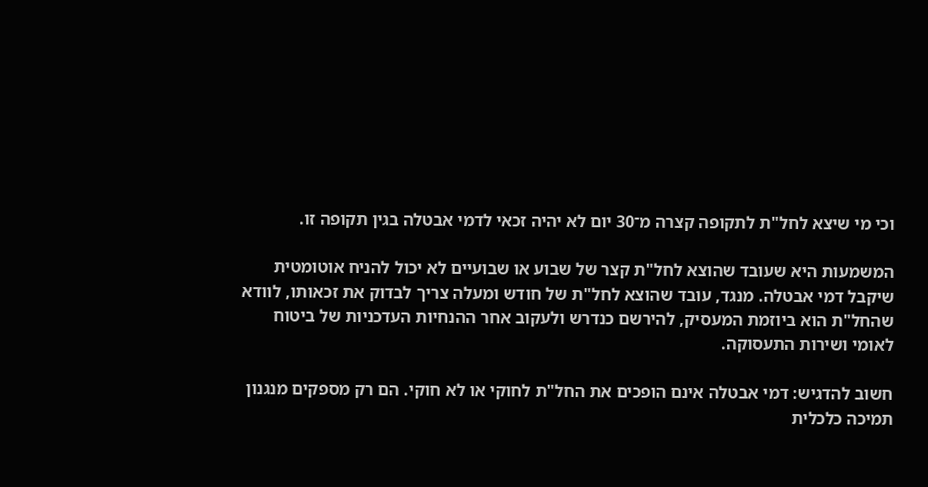וכי מי שיצא לחל"ת לתקופה קצרה מ־30 יום לא יהיה זכאי לדמי אבטלה בגין תקופה זו.

המשמעות היא שעובד שהוצא לחל"ת קצר של שבוע או שבועיים לא יכול להניח אוטומטית שיקבל דמי אבטלה. מנגד, עובד שהוצא לחל"ת של חודש ומעלה צריך לבדוק את זכאותו, לוודא שהחל"ת הוא ביוזמת המעסיק, להירשם כנדרש ולעקוב אחר ההנחיות העדכניות של ביטוח לאומי ושירות התעסוקה.

חשוב להדגיש: דמי אבטלה אינם הופכים את החל"ת לחוקי או לא חוקי. הם רק מספקים מנגנון תמיכה כלכלית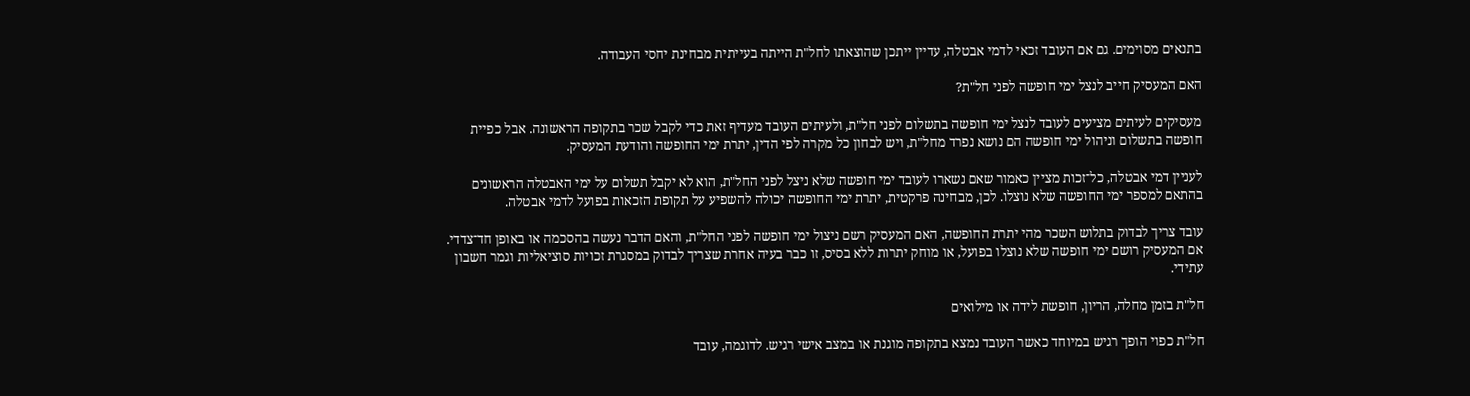בתנאים מסוימים. גם אם העובד זכאי לדמי אבטלה, עדיין ייתכן שהוצאתו לחל"ת הייתה בעייתית מבחינת יחסי העבודה.

האם המעסיק חייב לנצל ימי חופשה לפני חל"ת?

מעסיקים לעיתים מציעים לעובד לנצל ימי חופשה בתשלום לפני חל"ת, ולעיתים העובד מעדיף זאת כדי לקבל שכר בתקופה הראשונה. אבל כפיית חופשה בתשלום וניהול ימי חופשה הם נושא נפרד מחל"ת, ויש לבחון כל מקרה לפי הדין, יתרת ימי החופשה והודעת המעסיק.

לעניין דמי אבטלה, כל־זכות מציין כאמור שאם נשארו לעובד ימי חופשה שלא ניצל לפני החל"ת, הוא לא יקבל תשלום על ימי האבטלה הראשונים בהתאם למספר ימי החופשה שלא נוצלו. לכן, מבחינה פרקטית, יתרת ימי החופשה יכולה להשפיע על תקופת הזכאות בפועל לדמי אבטלה.

עובד צריך לבדוק בתלוש השכר מהי יתרת החופשה, האם המעסיק רשם ניצול ימי חופשה לפני החל"ת, והאם הדבר נעשה בהסכמה או באופן חד־צדדי. אם המעסיק רושם ימי חופשה שלא נוצלו בפועל, או מוחק יתרות ללא בסיס, זו כבר בעיה אחרת שצריך לבדוק במסגרת זכויות סוציאליות וגמר חשבון עתידי.

חל"ת בזמן מחלה, הריון, חופשת לידה או מילואים

חל"ת כפוי הופך רגיש במיוחד כאשר העובד נמצא בתקופה מוגנת או במצב אישי רגיש. לדוגמה, עובד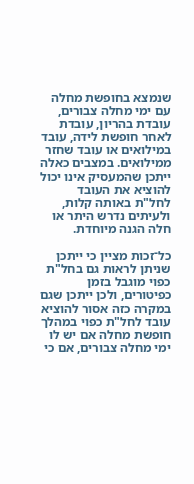שנמצא בחופשת מחלה עם ימי מחלה צבורים, עובדת בהריון, עובדת לאחר חופשת לידה, עובד במילואים או עובד שחזר ממילואים. במצבים כאלה ייתכן שהמעסיק אינו יכול להוציא את העובד לחל"ת באותה קלות, ולעיתים נדרש היתר או חלה הגנה מיוחדת.

כל־זכות מציין כי ייתכן שניתן לראות גם בחל"ת כפוי מוגבל בזמן כפיטורים, ולכן ייתכן שגם במקרה כזה אסור להוציא עובד לחל"ת כפוי במהלך חופשת מחלה אם יש לו ימי מחלה צבורים, אם כי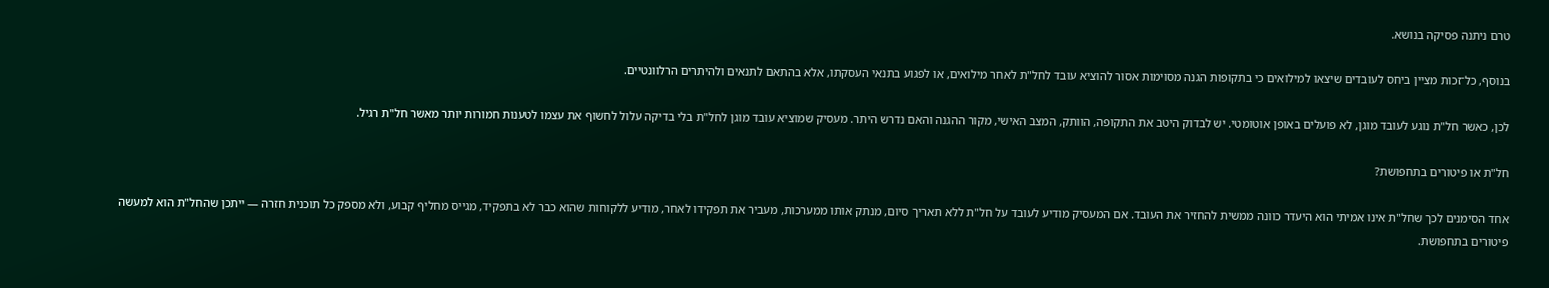טרם ניתנה פסיקה בנושא.

בנוסף, כל־זכות מציין ביחס לעובדים שיצאו למילואים כי בתקופות הגנה מסוימות אסור להוציא עובד לחל"ת לאחר מילואים, או לפגוע בתנאי העסקתו, אלא בהתאם לתנאים ולהיתרים הרלוונטיים.

לכן, כאשר חל"ת נוגע לעובד מוגן, לא פועלים באופן אוטומטי. יש לבדוק היטב את התקופה, הוותק, המצב האישי, מקור ההגנה והאם נדרש היתר. מעסיק שמוציא עובד מוגן לחל"ת בלי בדיקה עלול לחשוף את עצמו לטענות חמורות יותר מאשר חל"ת רגיל.

חל"ת או פיטורים בתחפושת?

אחד הסימנים לכך שחל"ת אינו אמיתי הוא היעדר כוונה ממשית להחזיר את העובד. אם המעסיק מודיע לעובד על חל"ת ללא תאריך סיום, מנתק אותו ממערכות, מעביר את תפקידו לאחר, מודיע ללקוחות שהוא כבר לא בתפקיד, מגייס מחליף קבוע, ולא מספק כל תוכנית חזרה — ייתכן שהחל"ת הוא למעשה פיטורים בתחפושת.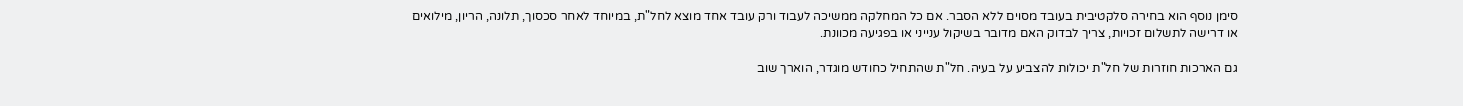סימן נוסף הוא בחירה סלקטיבית בעובד מסוים ללא הסבר. אם כל המחלקה ממשיכה לעבוד ורק עובד אחד מוצא לחל"ת, במיוחד לאחר סכסוך, תלונה, הריון, מילואים או דרישה לתשלום זכויות, צריך לבדוק האם מדובר בשיקול ענייני או בפגיעה מכוונת.

גם הארכות חוזרות של חל"ת יכולות להצביע על בעיה. חל"ת שהתחיל כחודש מוגדר, הוארך שוב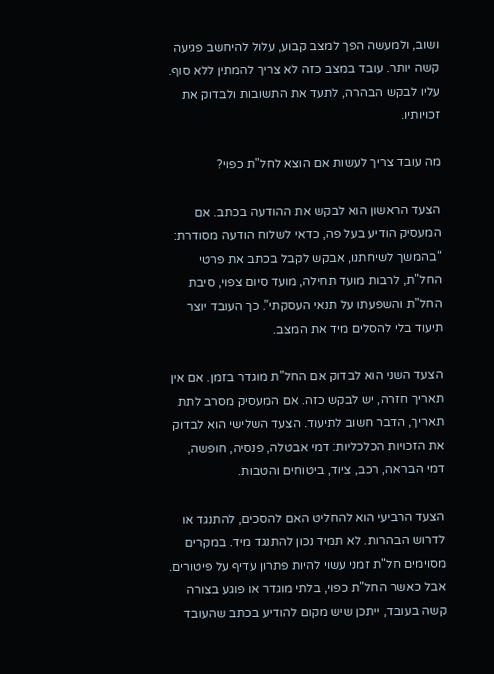ושוב, ולמעשה הפך למצב קבוע, עלול להיחשב פגיעה קשה יותר. עובד במצב כזה לא צריך להמתין ללא סוף. עליו לבקש הבהרה, לתעד את התשובות ולבדוק את זכויותיו.

מה עובד צריך לעשות אם הוצא לחל"ת כפוי?

הצעד הראשון הוא לבקש את ההודעה בכתב. אם המעסיק הודיע בעל פה, כדאי לשלוח הודעה מסודרת: “בהמשך לשיחתנו, אבקש לקבל בכתב את פרטי החל"ת, לרבות מועד תחילה, מועד סיום צפוי, סיבת החל"ת והשפעתו על תנאי העסקתי”. כך העובד יוצר תיעוד בלי להסלים מיד את המצב.

הצעד השני הוא לבדוק אם החל"ת מוגדר בזמן. אם אין תאריך חזרה, יש לבקש כזה. אם המעסיק מסרב לתת תאריך, הדבר חשוב לתיעוד. הצעד השלישי הוא לבדוק את הזכויות הכלכליות: דמי אבטלה, פנסיה, חופשה, דמי הבראה, רכב, ציוד, ביטוחים והטבות.

הצעד הרביעי הוא להחליט האם להסכים, להתנגד או לדרוש הבהרות. לא תמיד נכון להתנגד מיד. במקרים מסוימים חל"ת זמני עשוי להיות פתרון עדיף על פיטורים. אבל כאשר החל"ת כפוי, בלתי מוגדר או פוגע בצורה קשה בעובד, ייתכן שיש מקום להודיע בכתב שהעובד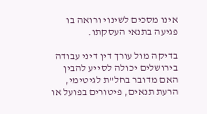אינו מסכים לשינוי ורואה בו פגיעה בתנאי העסקתו.

בדיקה מול עורך דין דיני עבודה בירושלים יכולה לסייע להבין האם מדובר בחל"ת לגיטימי, הרעת תנאים, פיטורים בפועל או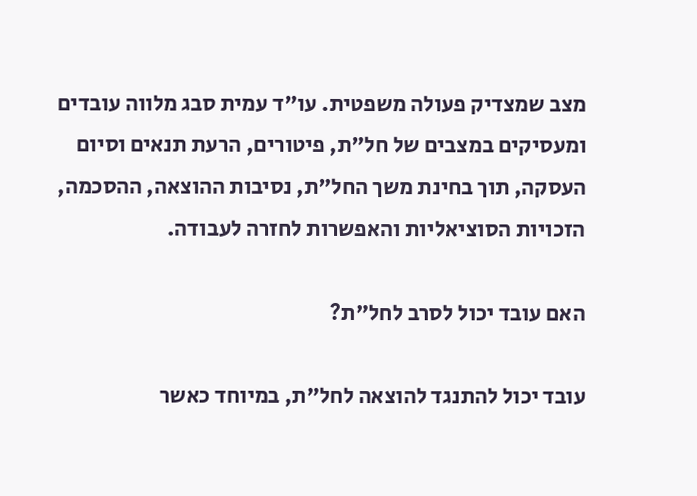מצב שמצדיק פעולה משפטית. עו"ד עמית סבג מלווה עובדים ומעסיקים במצבים של חל"ת, פיטורים, הרעת תנאים וסיום העסקה, תוך בחינת משך החל"ת, נסיבות ההוצאה, ההסכמה, הזכויות הסוציאליות והאפשרות לחזרה לעבודה.

האם עובד יכול לסרב לחל"ת?

עובד יכול להתנגד להוצאה לחל"ת, במיוחד כאשר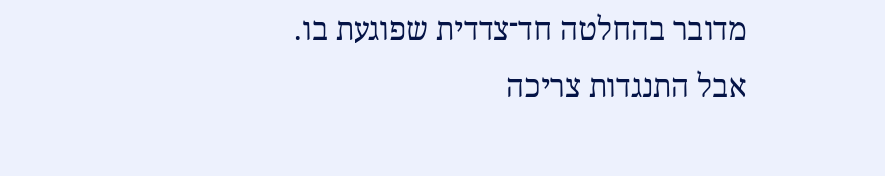מדובר בהחלטה חד־צדדית שפוגעת בו. אבל התנגדות צריכה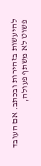להיעשות בזהירות ובכתב. אם העובד פשוט לא משתף פעולה,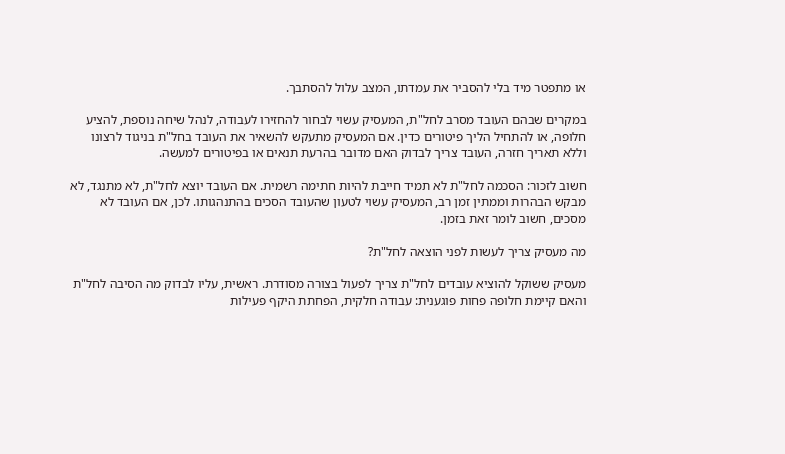או מתפטר מיד בלי להסביר את עמדתו, המצב עלול להסתבך.

במקרים שבהם העובד מסרב לחל"ת, המעסיק עשוי לבחור להחזירו לעבודה, לנהל שיחה נוספת, להציע חלופה, או להתחיל הליך פיטורים כדין. אם המעסיק מתעקש להשאיר את העובד בחל"ת בניגוד לרצונו וללא תאריך חזרה, העובד צריך לבדוק האם מדובר בהרעת תנאים או בפיטורים למעשה.

חשוב לזכור: הסכמה לחל"ת לא תמיד חייבת להיות חתימה רשמית. אם העובד יוצא לחל"ת, לא מתנגד, לא מבקש הבהרות וממתין זמן רב, המעסיק עשוי לטעון שהעובד הסכים בהתנהגותו. לכן, אם העובד לא מסכים, חשוב לומר זאת בזמן.

מה מעסיק צריך לעשות לפני הוצאה לחל"ת?

מעסיק ששוקל להוציא עובדים לחל"ת צריך לפעול בצורה מסודרת. ראשית, עליו לבדוק מה הסיבה לחל"ת והאם קיימת חלופה פחות פוגענית: עבודה חלקית, הפחתת היקף פעילות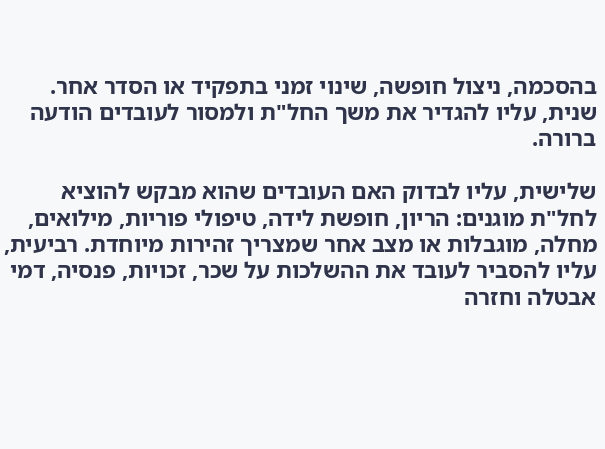בהסכמה, ניצול חופשה, שינוי זמני בתפקיד או הסדר אחר. שנית, עליו להגדיר את משך החל"ת ולמסור לעובדים הודעה ברורה.

שלישית, עליו לבדוק האם העובדים שהוא מבקש להוציא לחל"ת מוגנים: הריון, חופשת לידה, טיפולי פוריות, מילואים, מחלה, מוגבלות או מצב אחר שמצריך זהירות מיוחדת. רביעית, עליו להסביר לעובד את ההשלכות על שכר, זכויות, פנסיה, דמי אבטלה וחזרה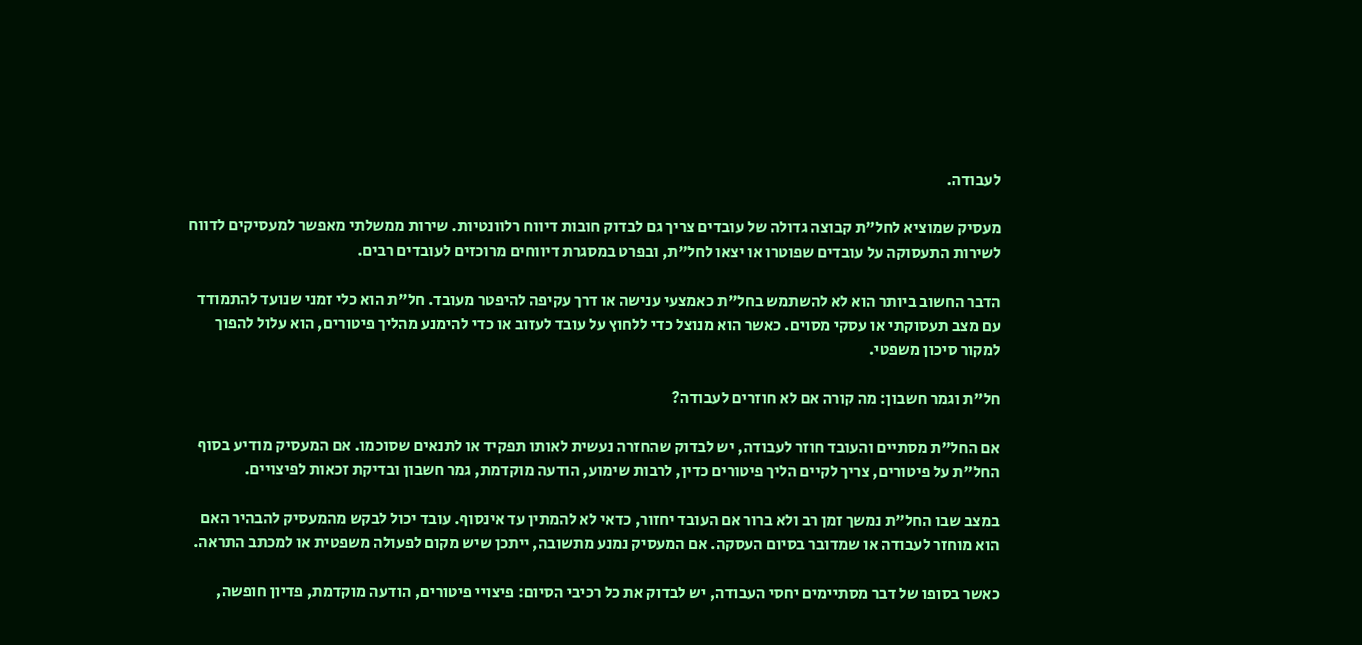לעבודה.

מעסיק שמוציא לחל"ת קבוצה גדולה של עובדים צריך גם לבדוק חובות דיווח רלוונטיות. שירות ממשלתי מאפשר למעסיקים לדווח לשירות התעסוקה על עובדים שפוטרו או יצאו לחל"ת, ובפרט במסגרת דיווחים מרוכזים לעובדים רבים.

הדבר החשוב ביותר הוא לא להשתמש בחל"ת כאמצעי ענישה או דרך עקיפה להיפטר מעובד. חל"ת הוא כלי זמני שנועד להתמודד עם מצב תעסוקתי או עסקי מסוים. כאשר הוא מנוצל כדי ללחוץ על עובד לעזוב או כדי להימנע מהליך פיטורים, הוא עלול להפוך למקור סיכון משפטי.

חל"ת וגמר חשבון: מה קורה אם לא חוזרים לעבודה?

אם החל"ת מסתיים והעובד חוזר לעבודה, יש לבדוק שהחזרה נעשית לאותו תפקיד או לתנאים שסוכמו. אם המעסיק מודיע בסוף החל"ת על פיטורים, צריך לקיים הליך פיטורים כדין, לרבות שימוע, הודעה מוקדמת, גמר חשבון ובדיקת זכאות לפיצויים.

במצב שבו החל"ת נמשך זמן רב ולא ברור אם העובד יחזור, כדאי לא להמתין עד אינסוף. עובד יכול לבקש מהמעסיק להבהיר האם הוא מוחזר לעבודה או שמדובר בסיום העסקה. אם המעסיק נמנע מתשובה, ייתכן שיש מקום לפעולה משפטית או למכתב התראה.

כאשר בסופו של דבר מסתיימים יחסי העבודה, יש לבדוק את כל רכיבי הסיום: פיצויי פיטורים, הודעה מוקדמת, פדיון חופשה,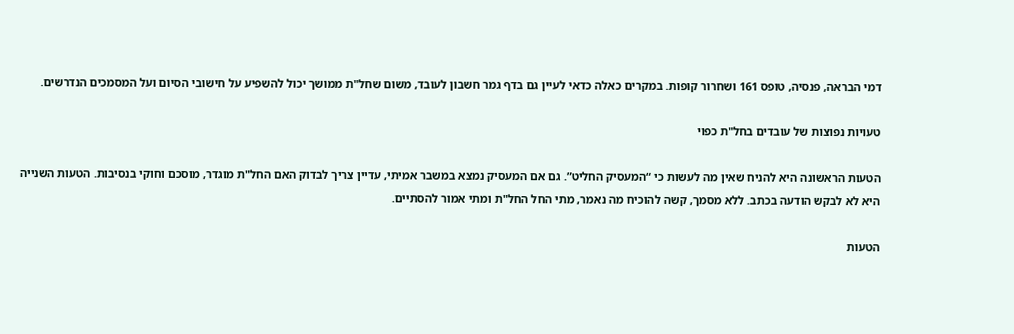דמי הבראה, פנסיה, טופס 161 ושחרור קופות. במקרים כאלה כדאי לעיין גם בדף גמר חשבון לעובד, משום שחל"ת ממושך יכול להשפיע על חישובי הסיום ועל המסמכים הנדרשים.

טעויות נפוצות של עובדים בחל"ת כפוי

הטעות הראשונה היא להניח שאין מה לעשות כי “המעסיק החליט”. גם אם המעסיק נמצא במשבר אמיתי, עדיין צריך לבדוק האם החל"ת מוגדר, מוסכם וחוקי בנסיבות. הטעות השנייה היא לא לבקש הודעה בכתב. ללא מסמך, קשה להוכיח מה נאמר, מתי החל החל"ת ומתי אמור להסתיים.

הטעות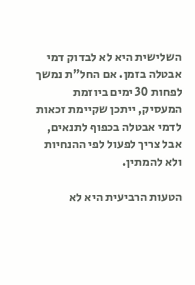השלישית היא לא לבדוק דמי אבטלה בזמן. אם החל"ת נמשך לפחות 30 ימים ביוזמת המעסיק, ייתכן שקיימת זכאות לדמי אבטלה בכפוף לתנאים, אבל צריך לפעול לפי ההנחיות ולא להמתין.

הטעות הרביעית היא לא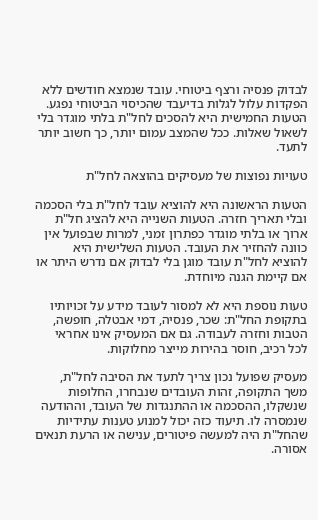לבדוק פנסיה ורצף ביטוחי. עובד שנמצא חודשים ללא הפקדות עלול לגלות בדיעבד שהכיסוי הביטוחי נפגע. הטעות החמישית היא להסכים לחל"ת בלתי מוגדר בלי לשאול שאלות. ככל שהמצב עמום יותר, כך חשוב יותר לתעד.

טעויות נפוצות של מעסיקים בהוצאה לחל"ת

הטעות הראשונה היא להוציא עובד לחל"ת בלי הסכמה ובלי תאריך חזרה. הטעות השנייה היא להציג חל"ת ארוך או בלתי מוגדר כפתרון זמני, למרות שבפועל אין כוונה להחזיר את העובד. הטעות השלישית היא להוציא לחל"ת עובד מוגן בלי לבדוק אם נדרש היתר או אם קיימת הגנה מיוחדת.

טעות נוספת היא לא למסור לעובד מידע על זכויותיו בתקופת החל"ת: שכר, פנסיה, דמי אבטלה, חופשה, הטבות וחזרה לעבודה. גם אם המעסיק אינו אחראי לכל רכיב, חוסר בהירות מייצר מחלוקות.

מעסיק שפועל נכון צריך לתעד את הסיבה לחל"ת, משך התקופה, זהות העובדים שנבחרו, החלופות שנשקלו, ההסכמה או ההתנגדות של העובד, וההודעה שנמסרה לו. תיעוד כזה יכול למנוע טענות עתידיות שהחל"ת היה למעשה פיטורים, ענישה או הרעת תנאים אסורה.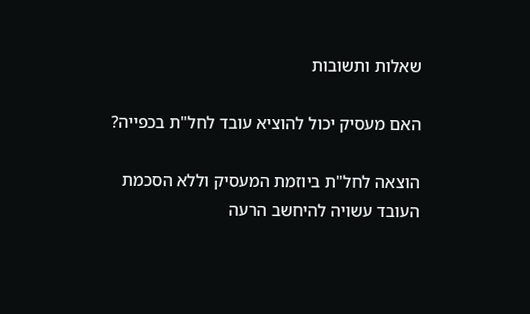שאלות ותשובות

האם מעסיק יכול להוציא עובד לחל"ת בכפייה?

הוצאה לחל"ת ביוזמת המעסיק וללא הסכמת העובד עשויה להיחשב הרעה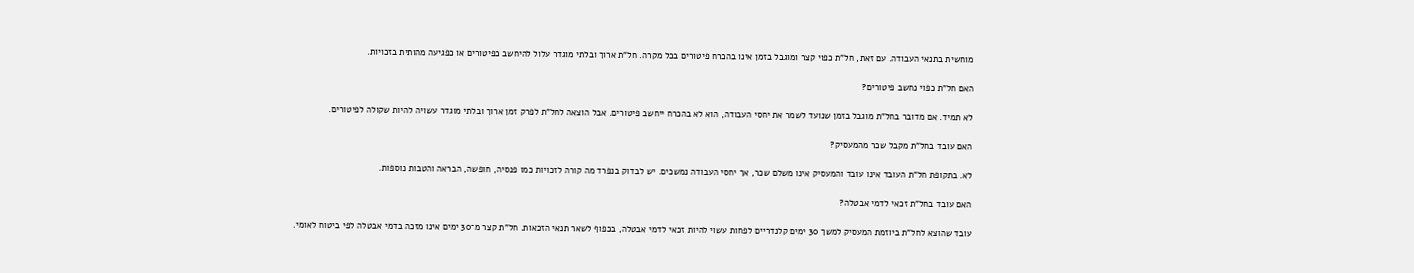מוחשית בתנאי העבודה. עם זאת, חל"ת כפוי קצר ומוגבל בזמן אינו בהכרח פיטורים בכל מקרה. חל"ת ארוך ובלתי מוגדר עלול להיחשב כפיטורים או כפגיעה מהותית בזכויות.

האם חל"ת כפוי נחשב פיטורים?

לא תמיד. אם מדובר בחל"ת מוגבל בזמן שנועד לשמר את יחסי העבודה, הוא לא בהכרח ייחשב פיטורים. אבל הוצאה לחל"ת לפרק זמן ארוך ובלתי מוגדר עשויה להיות שקולה לפיטורים.

האם עובד בחל"ת מקבל שכר מהמעסיק?

לא. בתקופת חל"ת העובד אינו עובד והמעסיק אינו משלם שכר, אך יחסי העבודה נמשכים. יש לבדוק בנפרד מה קורה לזכויות כמו פנסיה, חופשה, הבראה והטבות נוספות.

האם עובד בחל"ת זכאי לדמי אבטלה?

עובד שהוצא לחל"ת ביוזמת המעסיק למשך 30 ימים קלנדריים לפחות עשוי להיות זכאי לדמי אבטלה, בכפוף לשאר תנאי הזכאות. חל"ת קצר מ־30 ימים אינו מזכה בדמי אבטלה לפי ביטוח לאומי.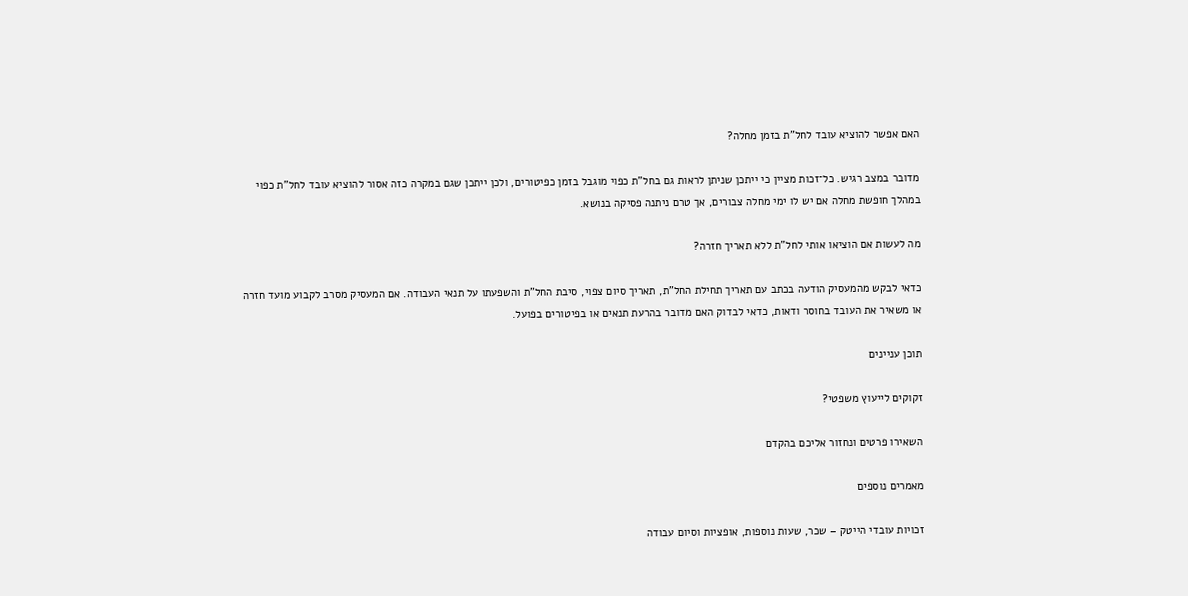האם אפשר להוציא עובד לחל"ת בזמן מחלה?

מדובר במצב רגיש. כל־זכות מציין כי ייתכן שניתן לראות גם בחל"ת כפוי מוגבל בזמן כפיטורים, ולכן ייתכן שגם במקרה כזה אסור להוציא עובד לחל"ת כפוי במהלך חופשת מחלה אם יש לו ימי מחלה צבורים, אך טרם ניתנה פסיקה בנושא.

מה לעשות אם הוציאו אותי לחל"ת ללא תאריך חזרה?

כדאי לבקש מהמעסיק הודעה בכתב עם תאריך תחילת החל"ת, תאריך סיום צפוי, סיבת החל"ת והשפעתו על תנאי העבודה. אם המעסיק מסרב לקבוע מועד חזרה או משאיר את העובד בחוסר ודאות, כדאי לבדוק האם מדובר בהרעת תנאים או בפיטורים בפועל.

תוכן עניינים

זקוקים לייעוץ משפטי?

השאירו פרטים ונחזור אליכם בהקדם

מאמרים נוספים

זכויות עובדי הייטק – שכר, שעות נוספות, אופציות וסיום עבודה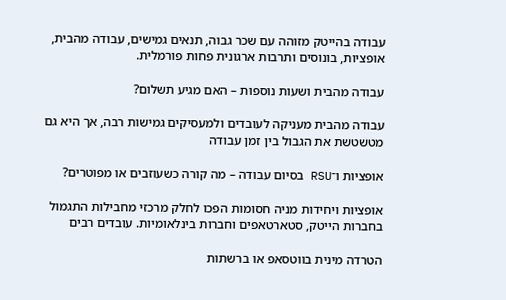עבודה בהייטק מזוהה עם שכר גבוה, תנאים גמישים, עבודה מהבית, אופציות, בונוסים ותרבות ארגונית פחות פורמלית.

עבודה מהבית ושעות נוספות – האם מגיע תשלום?

עבודה מהבית מעניקה לעובדים ולמעסיקים גמישות רבה, אך היא גם מטשטשת את הגבול בין זמן עבודה

אופציות ו־RSU בסיום עבודה – מה קורה כשעוזבים או מפוטרים?

אופציות ויחידות מניה חסומות הפכו לחלק מרכזי מחבילות התגמול בחברות הייטק, סטארטאפים וחברות בינלאומיות. עובדים רבים

הטרדה מינית בווטסאפ או ברשתות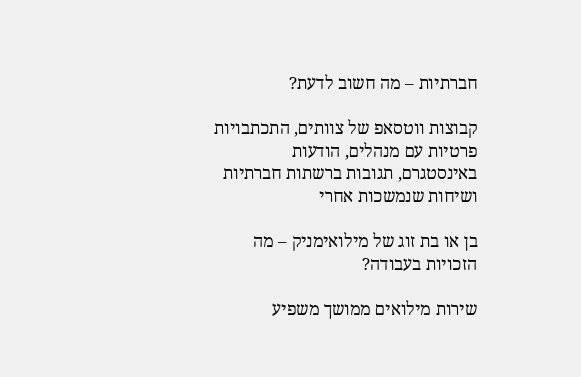חברתיות – מה חשוב לדעת?

קבוצות ווטסאפ של צוותים, התכתבויות פרטיות עם מנהלים, הודעות באינסטגרם, תגובות ברשתות חברתיות ושיחות שנמשכות אחרי

בן או בת זוג של מילואימניק – מה הזכויות בעבודה?

שירות מילואים ממושך משפיע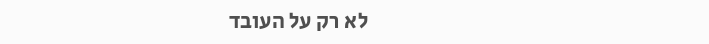לא רק על העובד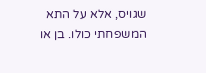שגויס, אלא על התא המשפחתי כולו. בן או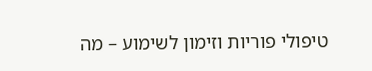טיפולי פוריות וזימון לשימוע – מה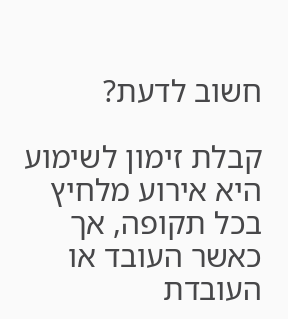חשוב לדעת?

קבלת זימון לשימוע היא אירוע מלחיץ בכל תקופה, אך כאשר העובד או העובדת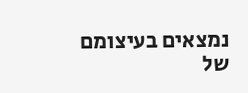נמצאים בעיצומם של